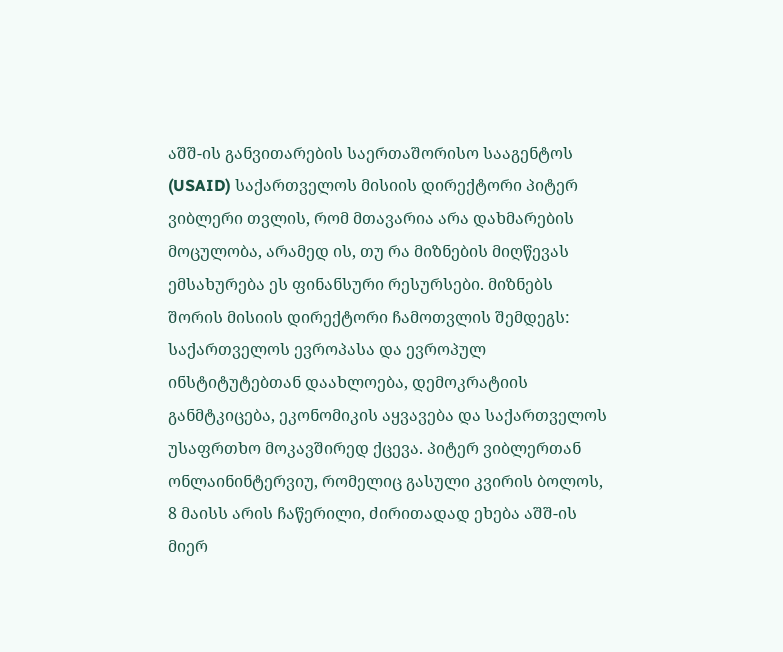აშშ-ის განვითარების საერთაშორისო სააგენტოს (USAID) საქართველოს მისიის დირექტორი პიტერ ვიბლერი თვლის, რომ მთავარია არა დახმარების მოცულობა, არამედ ის, თუ რა მიზნების მიღწევას ემსახურება ეს ფინანსური რესურსები. მიზნებს შორის მისიის დირექტორი ჩამოთვლის შემდეგს: საქართველოს ევროპასა და ევროპულ ინსტიტუტებთან დაახლოება, დემოკრატიის განმტკიცება, ეკონომიკის აყვავება და საქართველოს უსაფრთხო მოკავშირედ ქცევა. პიტერ ვიბლერთან ონლაინინტერვიუ, რომელიც გასული კვირის ბოლოს, 8 მაისს არის ჩაწერილი, ძირითადად ეხება აშშ-ის მიერ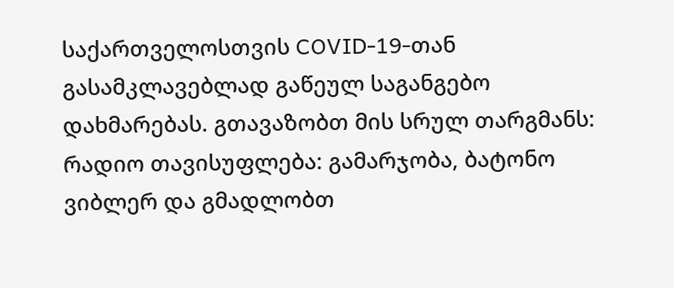საქართველოსთვის COVID-19-თან გასამკლავებლად გაწეულ საგანგებო დახმარებას. გთავაზობთ მის სრულ თარგმანს:
რადიო თავისუფლება: გამარჯობა, ბატონო ვიბლერ და გმადლობთ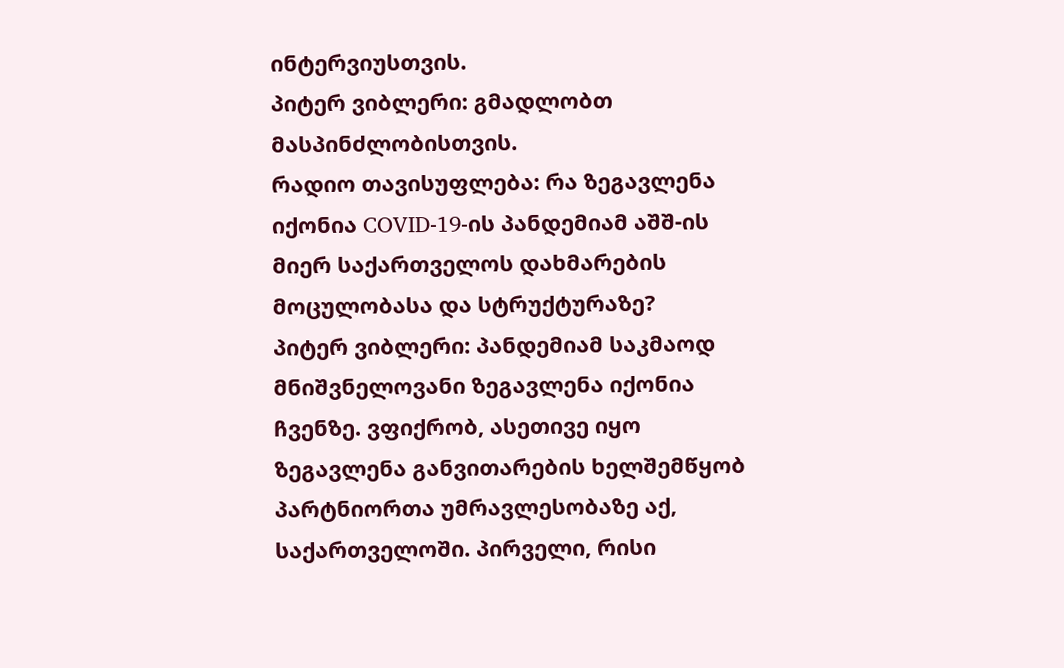ინტერვიუსთვის.
პიტერ ვიბლერი: გმადლობთ მასპინძლობისთვის.
რადიო თავისუფლება: რა ზეგავლენა იქონია COVID-19-ის პანდემიამ აშშ-ის მიერ საქართველოს დახმარების მოცულობასა და სტრუქტურაზე?
პიტერ ვიბლერი: პანდემიამ საკმაოდ მნიშვნელოვანი ზეგავლენა იქონია ჩვენზე. ვფიქრობ, ასეთივე იყო ზეგავლენა განვითარების ხელშემწყობ პარტნიორთა უმრავლესობაზე აქ, საქართველოში. პირველი, რისი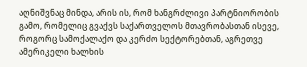აღნიშვნაც მინდა, არის ის, რომ ხანგრძლივი პარტნიორობის გამო, რომელიც გვაქვს საქართველოს მთავრობასთან ისევე, როგორც სამოქალაქო და კერძო სექტორებთან, აგრეთვე ამერიკელი ხალხის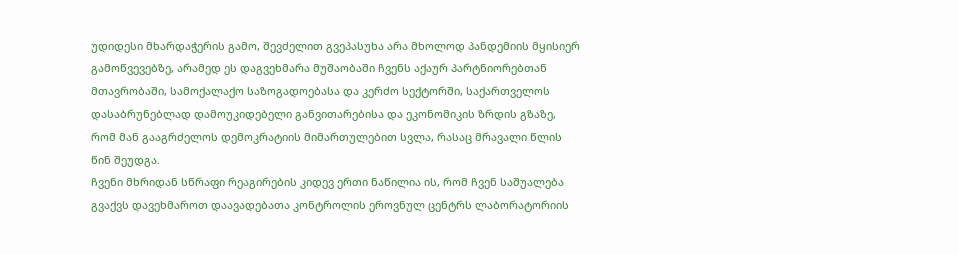უდიდესი მხარდაჭერის გამო, შევძელით გვეპასუხა არა მხოლოდ პანდემიის მყისიერ გამოწვევებზე, არამედ ეს დაგვეხმარა მუშაობაში ჩვენს აქაურ პარტნიორებთან მთავრობაში, სამოქალაქო საზოგადოებასა და კერძო სექტორში, საქართველოს დასაბრუნებლად დამოუკიდებელი განვითარებისა და ეკონომიკის ზრდის გზაზე, რომ მან გააგრძელოს დემოკრატიის მიმართულებით სვლა, რასაც მრავალი წლის წინ შეუდგა.
ჩვენი მხრიდან სწრაფი რეაგირების კიდევ ერთი ნაწილია ის, რომ ჩვენ საშუალება გვაქვს დავეხმაროთ დაავადებათა კონტროლის ეროვნულ ცენტრს ლაბორატორიის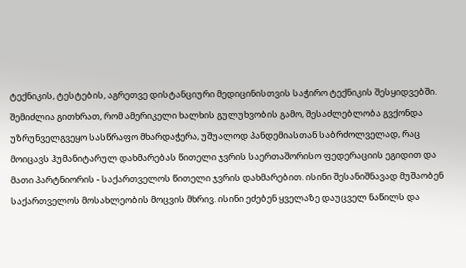ტექნიკის, ტესტების, აგრეთვე დისტანციური მედიცინისთვის საჭირო ტექნიკის შესყიდვებში.
შემიძლია გითხრათ, რომ ამერიკელი ხალხის გულუხვობის გამო, შესაძლებლობა გვქონდა უზრუნველგვეყო სასწრაფო მხარდაჭერა, უშუალოდ პანდემიასთან საბრძოლველად, რაც მოიცავს ჰუმანიტარულ დახმარებას წითელი ჯვრის საერთაშორისო ფედერაციის ეგიდით და მათი პარტნიორის - საქართველოს წითელი ჯვრის დახმარებით. ისინი შესანიშნავად მუშაობენ საქართველოს მოსახლეობის მოცვის მხრივ. ისინი ეძებენ ყველაზე დაუცველ ნაწილს და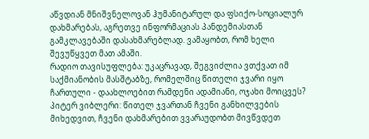აწვდიან მნიშვნელოვან ჰუმანიტარულ და ფსიქო-სოციალურ დახმარებას, აგრეთვე ინფორმაციას პანდემიასთან გამკლავებაში დასახმარებლად. ვამაყობთ, რომ ხელი შევუწყვეთ მათ ამაში.
რადიო თავისუფლება: უკაცრავად, შეგვიძლია ვთქვათ იმ საქმიანობის მასშტაბზე, რომელშიც წითელი ჯვარი იყო ჩართული - დაახლოებით რამდენი ადამიანი, ოჯახი მოიცვეს?
პიტერ ვიბლერი: წითელ ჯვართან ჩვენი განხილვების მიხედვით, ჩვენი დახმარებით ვვარაუდობთ მივწვდეთ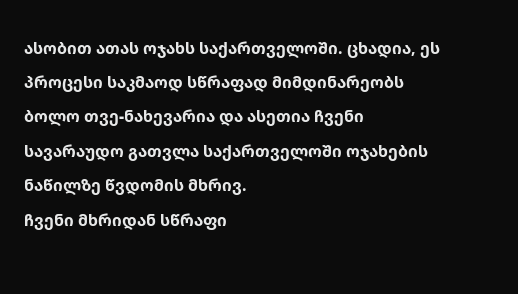ასობით ათას ოჯახს საქართველოში. ცხადია, ეს პროცესი საკმაოდ სწრაფად მიმდინარეობს ბოლო თვე-ნახევარია და ასეთია ჩვენი სავარაუდო გათვლა საქართველოში ოჯახების ნაწილზე წვდომის მხრივ.
ჩვენი მხრიდან სწრაფი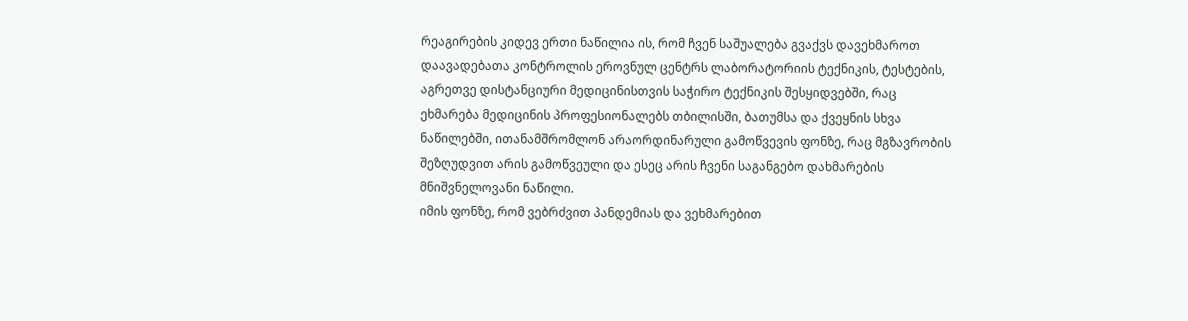რეაგირების კიდევ ერთი ნაწილია ის, რომ ჩვენ საშუალება გვაქვს დავეხმაროთ დაავადებათა კონტროლის ეროვნულ ცენტრს ლაბორატორიის ტექნიკის, ტესტების, აგრეთვე დისტანციური მედიცინისთვის საჭირო ტექნიკის შესყიდვებში, რაც ეხმარება მედიცინის პროფესიონალებს თბილისში, ბათუმსა და ქვეყნის სხვა ნაწილებში, ითანამშრომლონ არაორდინარული გამოწვევის ფონზე, რაც მგზავრობის შეზღუდვით არის გამოწვეული და ესეც არის ჩვენი საგანგებო დახმარების მნიშვნელოვანი ნაწილი.
იმის ფონზე, რომ ვებრძვით პანდემიას და ვეხმარებით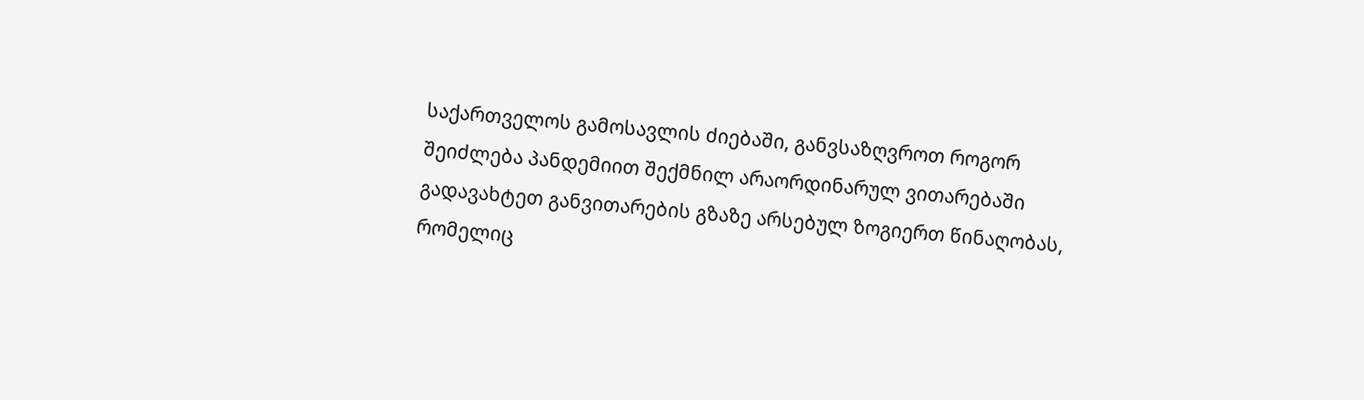საქართველოს გამოსავლის ძიებაში, განვსაზღვროთ როგორ შეიძლება პანდემიით შექმნილ არაორდინარულ ვითარებაში გადავახტეთ განვითარების გზაზე არსებულ ზოგიერთ წინაღობას, რომელიც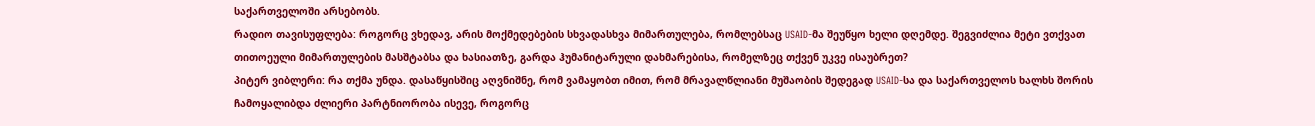საქართველოში არსებობს.
რადიო თავისუფლება: როგორც ვხედავ, არის მოქმედებების სხვადასხვა მიმართულება, რომლებსაც USAID-მა შეუწყო ხელი დღემდე. შეგვიძლია მეტი ვთქვათ თითოეული მიმართულების მასშტაბსა და ხასიათზე, გარდა ჰუმანიტარული დახმარებისა, რომელზეც თქვენ უკვე ისაუბრეთ?
პიტერ ვიბლერი: რა თქმა უნდა. დასაწყისშიც აღვნიშნე, რომ ვამაყობთ იმით, რომ მრავალწლიანი მუშაობის შედეგად USAID-სა და საქართველოს ხალხს შორის ჩამოყალიბდა ძლიერი პარტნიორობა ისევე, როგორც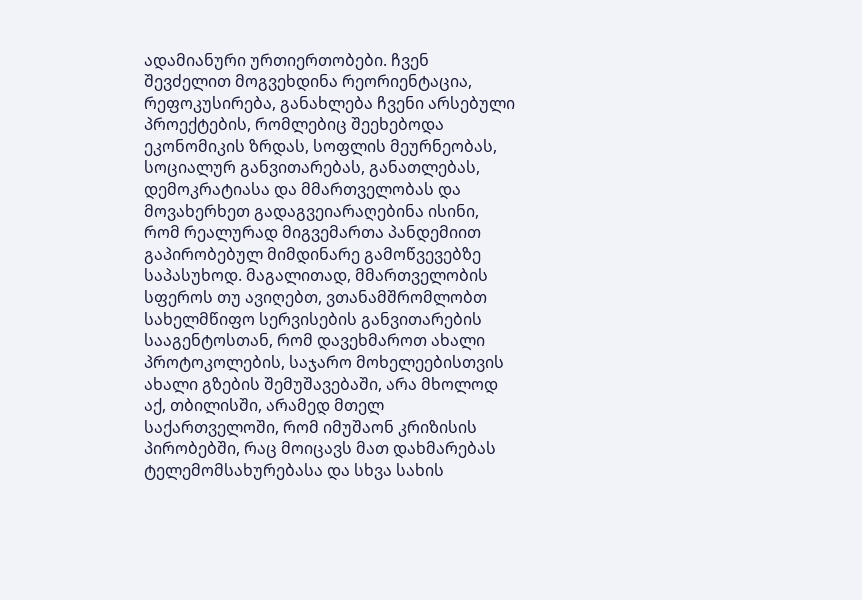ადამიანური ურთიერთობები. ჩვენ შევძელით მოგვეხდინა რეორიენტაცია, რეფოკუსირება, განახლება ჩვენი არსებული პროექტების, რომლებიც შეეხებოდა ეკონომიკის ზრდას, სოფლის მეურნეობას, სოციალურ განვითარებას, განათლებას, დემოკრატიასა და მმართველობას და მოვახერხეთ გადაგვეიარაღებინა ისინი, რომ რეალურად მიგვემართა პანდემიით გაპირობებულ მიმდინარე გამოწვევებზე საპასუხოდ. მაგალითად, მმართველობის სფეროს თუ ავიღებთ, ვთანამშრომლობთ სახელმწიფო სერვისების განვითარების სააგენტოსთან, რომ დავეხმაროთ ახალი პროტოკოლების, საჯარო მოხელეებისთვის ახალი გზების შემუშავებაში, არა მხოლოდ აქ, თბილისში, არამედ მთელ საქართველოში, რომ იმუშაონ კრიზისის პირობებში, რაც მოიცავს მათ დახმარებას ტელემომსახურებასა და სხვა სახის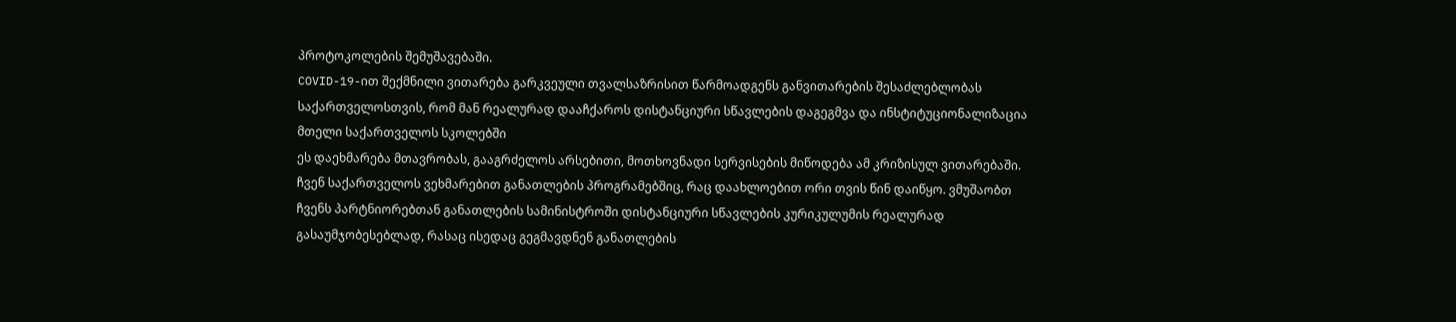პროტოკოლების შემუშავებაში.
COVID-19-ით შექმნილი ვითარება გარკვეული თვალსაზრისით წარმოადგენს განვითარების შესაძლებლობას საქართველოსთვის, რომ მან რეალურად დააჩქაროს დისტანციური სწავლების დაგეგმვა და ინსტიტუციონალიზაცია მთელი საქართველოს სკოლებში
ეს დაეხმარება მთავრობას, გააგრძელოს არსებითი, მოთხოვნადი სერვისების მიწოდება ამ კრიზისულ ვითარებაში. ჩვენ საქართველოს ვეხმარებით განათლების პროგრამებშიც, რაც დაახლოებით ორი თვის წინ დაიწყო. ვმუშაობთ ჩვენს პარტნიორებთან განათლების სამინისტროში დისტანციური სწავლების კურიკულუმის რეალურად გასაუმჯობესებლად, რასაც ისედაც გეგმავდნენ განათლების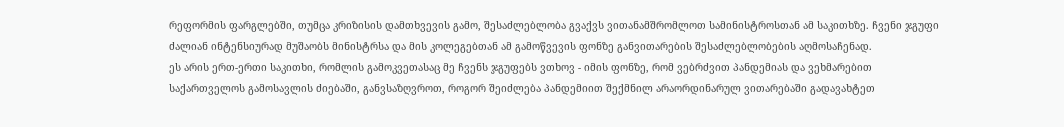რეფორმის ფარგლებში, თუმცა კრიზისის დამთხვევის გამო, შესაძლებლობა გვაქვს ვითანამშრომლოთ სამინისტროსთან ამ საკითხზე. ჩვენი ჯგუფი ძალიან ინტენსიურად მუშაობს მინისტრსა და მის კოლეგებთან ამ გამოწვევის ფონზე განვითარების შესაძლებლობების აღმოსაჩენად.
ეს არის ერთ-ერთი საკითხი, რომლის გამოკვეთასაც მე ჩვენს ჯგუფებს ვთხოვ - იმის ფონზე, რომ ვებრძვით პანდემიას და ვეხმარებით საქართველოს გამოსავლის ძიებაში, განვსაზღვროთ, როგორ შეიძლება პანდემიით შექმნილ არაორდინარულ ვითარებაში გადავახტეთ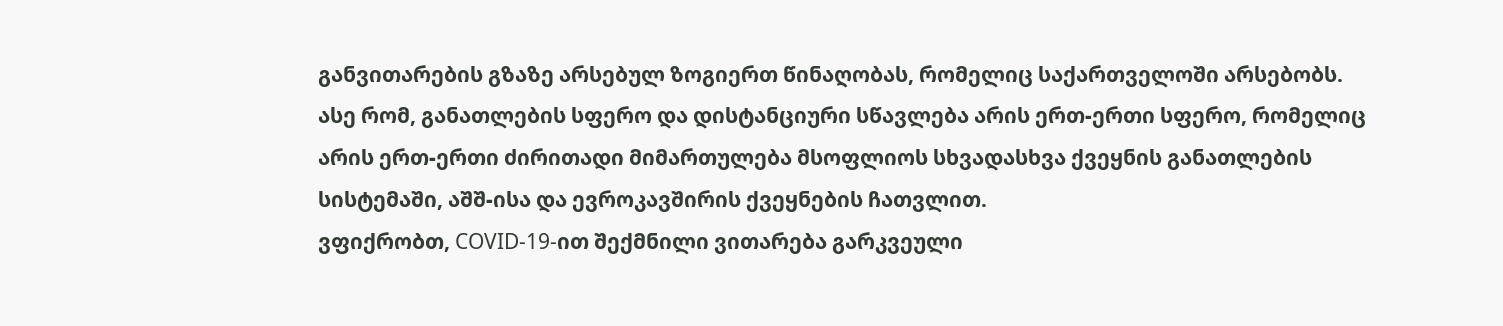განვითარების გზაზე არსებულ ზოგიერთ წინაღობას, რომელიც საქართველოში არსებობს. ასე რომ, განათლების სფერო და დისტანციური სწავლება არის ერთ-ერთი სფერო, რომელიც არის ერთ-ერთი ძირითადი მიმართულება მსოფლიოს სხვადასხვა ქვეყნის განათლების სისტემაში, აშშ-ისა და ევროკავშირის ქვეყნების ჩათვლით.
ვფიქრობთ, COVID-19-ით შექმნილი ვითარება გარკვეული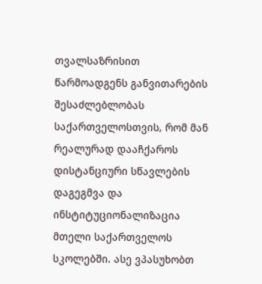თვალსაზრისით წარმოადგენს განვითარების შესაძლებლობას საქართველოსთვის, რომ მან რეალურად დააჩქაროს დისტანციური სწავლების დაგეგმვა და ინსტიტუციონალიზაცია მთელი საქართველოს სკოლებში. ასე ვპასუხობთ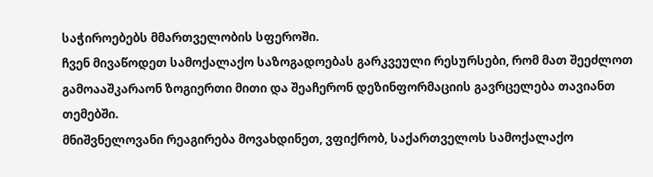საჭიროებებს მმართველობის სფეროში.
ჩვენ მივაწოდეთ სამოქალაქო საზოგადოებას გარკვეული რესურსები, რომ მათ შეეძლოთ გამოააშკარაონ ზოგიერთი მითი და შეაჩერონ დეზინფორმაციის გავრცელება თავიანთ თემებში.
მნიშვნელოვანი რეაგირება მოვახდინეთ, ვფიქრობ, საქართველოს სამოქალაქო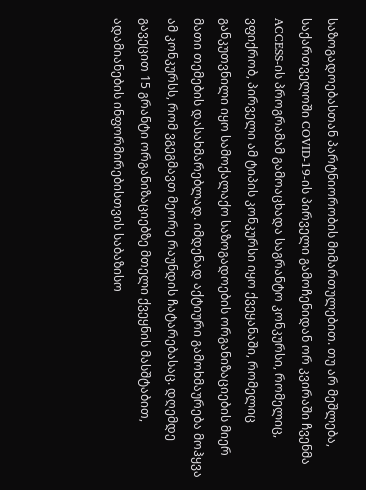საზოგადოებასთან პარტნიორობის მიმართულებით. თუ არ მეშლება, საქართველოში COVID-19-ის პირველი გამოჩენიდან ორ კვირაში ჩვენმა ACCESS-ის პროგრამამ გამოაცხადა საგრანტო კონკურსი, რომელიც, ვფიქრობ, პირველი ამ ტიპის კონკურსი იყო ქვეყანაში, რომელიც განკუთვნილი იყო სამოქალაქო საზოგადოების ორგანიზაციების მიერ მათი თემების დასახმარებლად. იმდენად აქტიური გამოხმაურება მოჰყვა ამ კონკურსს, რომ ვგეგმავთ მეორე რაუნდის ჩატარებასაც. დღემდე გავეცით 15 გრანტი ორგანიზაციებზე მთელი ქვეყნის მასშტაბით, ადამიანების ინფორმირებისთვის საბაზისო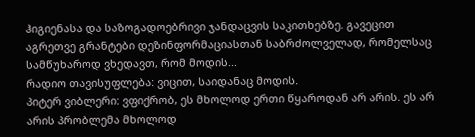ჰიგიენასა და საზოგადოებრივი ჯანდაცვის საკითხებზე. გავეცით აგრეთვე გრანტები დეზინფორმაციასთან საბრძოლველად, რომელსაც სამწუხაროდ ვხედავთ, რომ მოდის...
რადიო თავისუფლება: ვიცით, საიდანაც მოდის.
პიტერ ვიბლერი: ვფიქრობ, ეს მხოლოდ ერთი წყაროდან არ არის. ეს არ არის პრობლემა მხოლოდ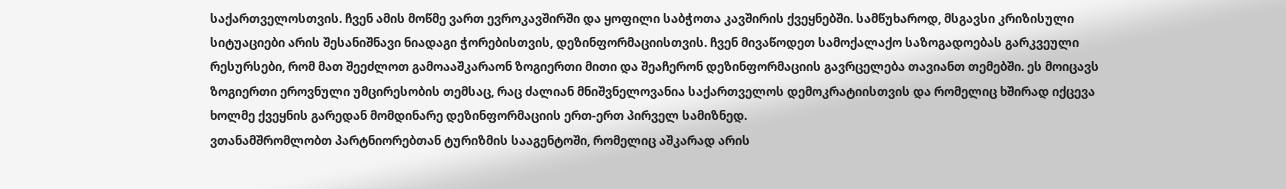საქართველოსთვის. ჩვენ ამის მოწმე ვართ ევროკავშირში და ყოფილი საბჭოთა კავშირის ქვეყნებში. სამწუხაროდ, მსგავსი კრიზისული სიტუაციები არის შესანიშნავი ნიადაგი ჭორებისთვის, დეზინფორმაციისთვის. ჩვენ მივაწოდეთ სამოქალაქო საზოგადოებას გარკვეული რესურსები, რომ მათ შეეძლოთ გამოააშკარაონ ზოგიერთი მითი და შეაჩერონ დეზინფორმაციის გავრცელება თავიანთ თემებში. ეს მოიცავს ზოგიერთი ეროვნული უმცირესობის თემსაც, რაც ძალიან მნიშვნელოვანია საქართველოს დემოკრატიისთვის და რომელიც ხშირად იქცევა ხოლმე ქვეყნის გარედან მომდინარე დეზინფორმაციის ერთ-ერთ პირველ სამიზნედ.
ვთანამშრომლობთ პარტნიორებთან ტურიზმის სააგენტოში, რომელიც აშკარად არის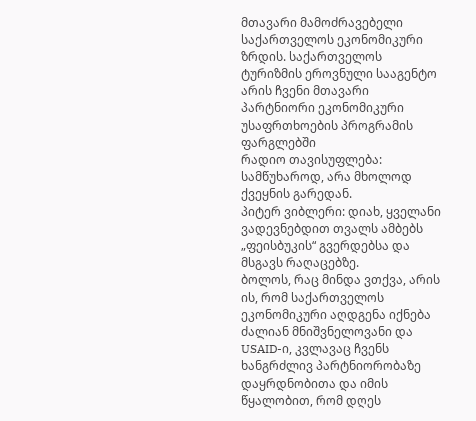მთავარი მამოძრავებელი საქართველოს ეკონომიკური ზრდის. საქართველოს ტურიზმის ეროვნული სააგენტო არის ჩვენი მთავარი პარტნიორი ეკონომიკური უსაფრთხოების პროგრამის ფარგლებში
რადიო თავისუფლება: სამწუხაროდ, არა მხოლოდ ქვეყნის გარედან.
პიტერ ვიბლერი: დიახ, ყველანი ვადევნებდით თვალს ამბებს „ფეისბუკის“ გვერდებსა და მსგავს რაღაცებზე.
ბოლოს, რაც მინდა ვთქვა, არის ის, რომ საქართველოს ეკონომიკური აღდგენა იქნება ძალიან მნიშვნელოვანი და USAID-ი, კვლავაც ჩვენს ხანგრძლივ პარტნიორობაზე დაყრდნობითა და იმის წყალობით, რომ დღეს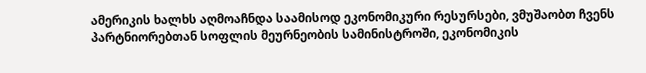ამერიკის ხალხს აღმოაჩნდა საამისოდ ეკონომიკური რესურსები, ვმუშაობთ ჩვენს პარტნიორებთან სოფლის მეურნეობის სამინისტროში, ეკონომიკის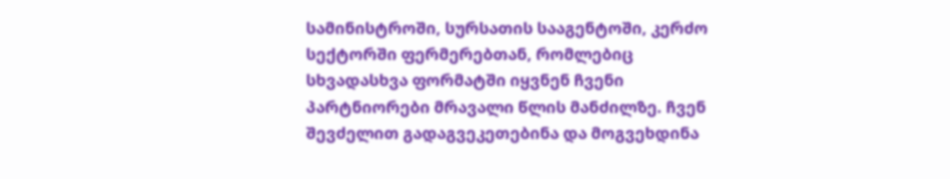სამინისტროში, სურსათის სააგენტოში, კერძო სექტორში ფერმერებთან, რომლებიც სხვადასხვა ფორმატში იყვნენ ჩვენი პარტნიორები მრავალი წლის მანძილზე. ჩვენ შევძელით გადაგვეკეთებინა და მოგვეხდინა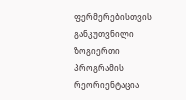ფერმერებისთვის განკუთვნილი ზოგიერთი პროგრამის რეორიენტაცია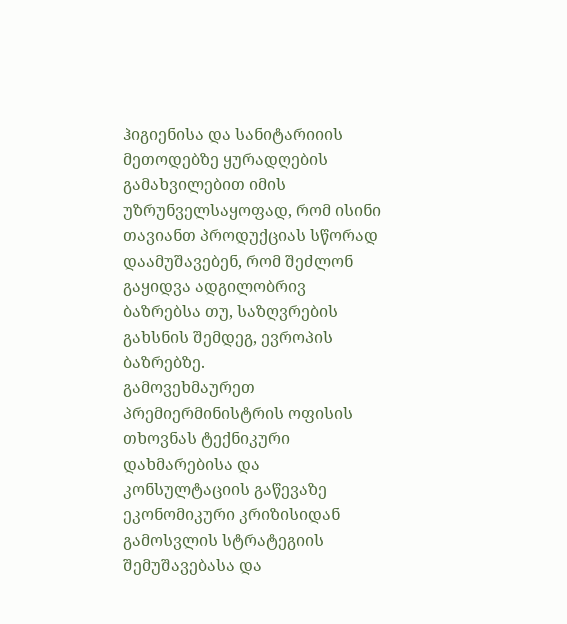ჰიგიენისა და სანიტარიიის მეთოდებზე ყურადღების გამახვილებით იმის უზრუნველსაყოფად, რომ ისინი თავიანთ პროდუქციას სწორად დაამუშავებენ, რომ შეძლონ გაყიდვა ადგილობრივ ბაზრებსა თუ, საზღვრების გახსნის შემდეგ, ევროპის ბაზრებზე.
გამოვეხმაურეთ პრემიერმინისტრის ოფისის თხოვნას ტექნიკური დახმარებისა და კონსულტაციის გაწევაზე ეკონომიკური კრიზისიდან გამოსვლის სტრატეგიის შემუშავებასა და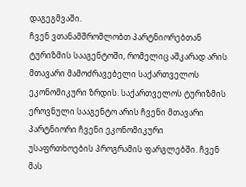დაგეგმვაში.
ჩვენ ვთანამშრომლობთ პარტნიორებთან ტურიზმის სააგენტოში, რომელიც აშკარად არის მთავარი მამოძრავებელი საქართველოს ეკონომიკური ზრდის. საქართველოს ტურიზმის ეროვნული სააგენტო არის ჩვენი მთავარი პარტნიორი ჩვენი ეკონომიკური უსაფრთხოების პროგრამის ფარგლებში. ჩვენ მას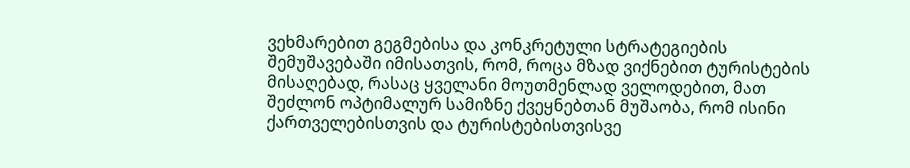ვეხმარებით გეგმებისა და კონკრეტული სტრატეგიების შემუშავებაში იმისათვის, რომ, როცა მზად ვიქნებით ტურისტების მისაღებად, რასაც ყველანი მოუთმენლად ველოდებით, მათ შეძლონ ოპტიმალურ სამიზნე ქვეყნებთან მუშაობა, რომ ისინი ქართველებისთვის და ტურისტებისთვისვე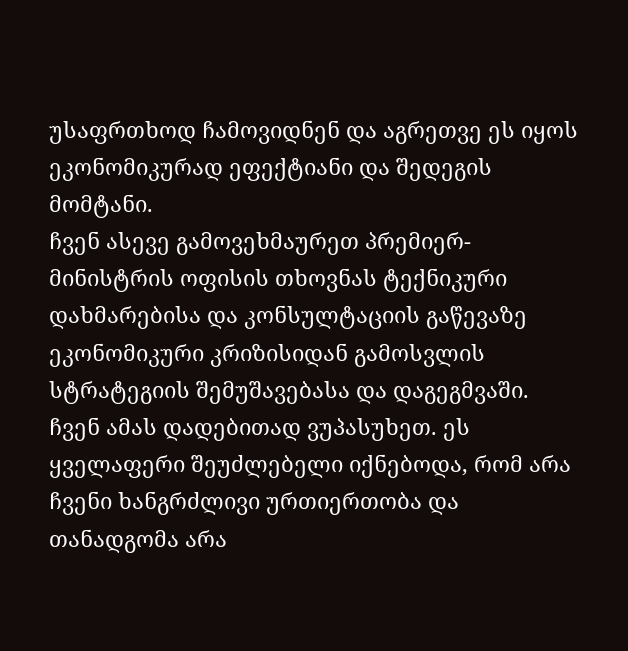უსაფრთხოდ ჩამოვიდნენ და აგრეთვე ეს იყოს ეკონომიკურად ეფექტიანი და შედეგის მომტანი.
ჩვენ ასევე გამოვეხმაურეთ პრემიერ-მინისტრის ოფისის თხოვნას ტექნიკური დახმარებისა და კონსულტაციის გაწევაზე ეკონომიკური კრიზისიდან გამოსვლის სტრატეგიის შემუშავებასა და დაგეგმვაში. ჩვენ ამას დადებითად ვუპასუხეთ. ეს ყველაფერი შეუძლებელი იქნებოდა, რომ არა ჩვენი ხანგრძლივი ურთიერთობა და თანადგომა არა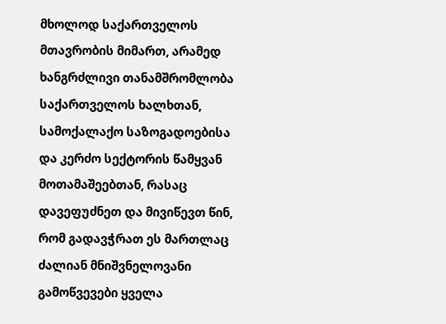მხოლოდ საქართველოს მთავრობის მიმართ, არამედ ხანგრძლივი თანამშრომლობა საქართველოს ხალხთან, სამოქალაქო საზოგადოებისა და კერძო სექტორის წამყვან მოთამაშეებთან, რასაც დავეფუძნეთ და მივიწევთ წინ, რომ გადავჭრათ ეს მართლაც ძალიან მნიშვნელოვანი გამოწვევები ყველა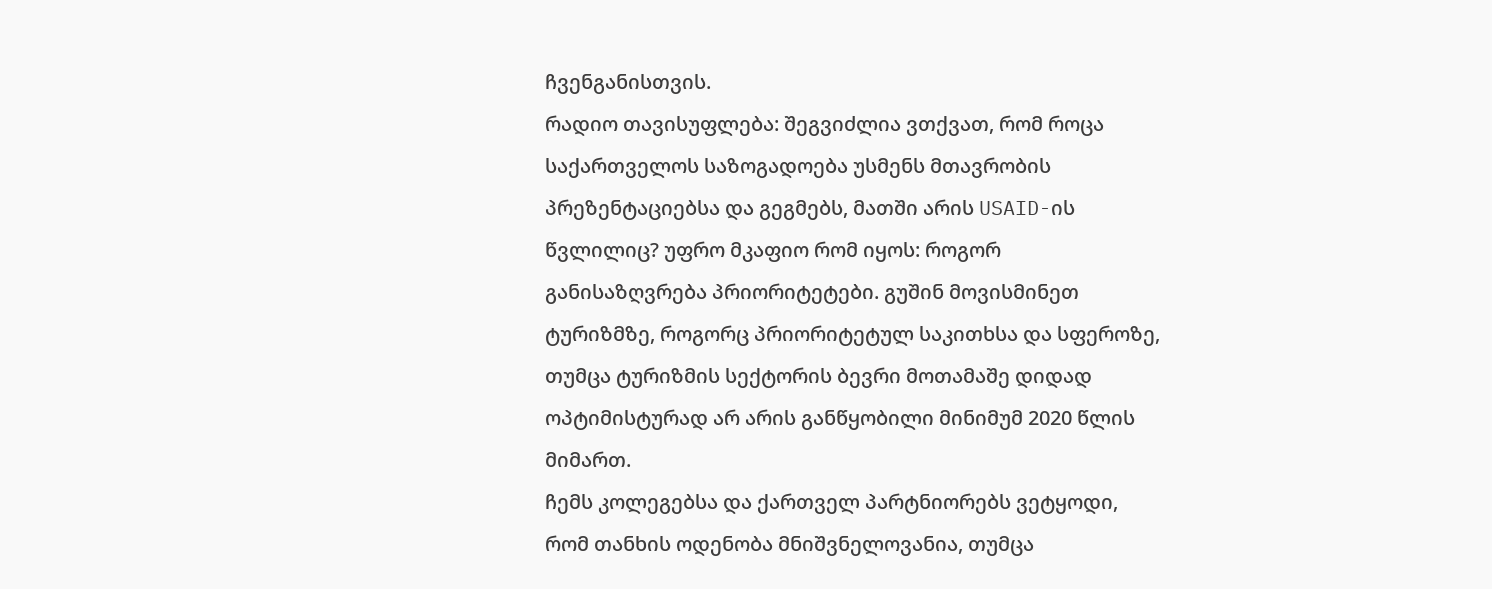ჩვენგანისთვის.
რადიო თავისუფლება: შეგვიძლია ვთქვათ, რომ როცა საქართველოს საზოგადოება უსმენს მთავრობის პრეზენტაციებსა და გეგმებს, მათში არის USAID-ის წვლილიც? უფრო მკაფიო რომ იყოს: როგორ განისაზღვრება პრიორიტეტები. გუშინ მოვისმინეთ ტურიზმზე, როგორც პრიორიტეტულ საკითხსა და სფეროზე, თუმცა ტურიზმის სექტორის ბევრი მოთამაშე დიდად ოპტიმისტურად არ არის განწყობილი მინიმუმ 2020 წლის მიმართ.
ჩემს კოლეგებსა და ქართველ პარტნიორებს ვეტყოდი, რომ თანხის ოდენობა მნიშვნელოვანია, თუმცა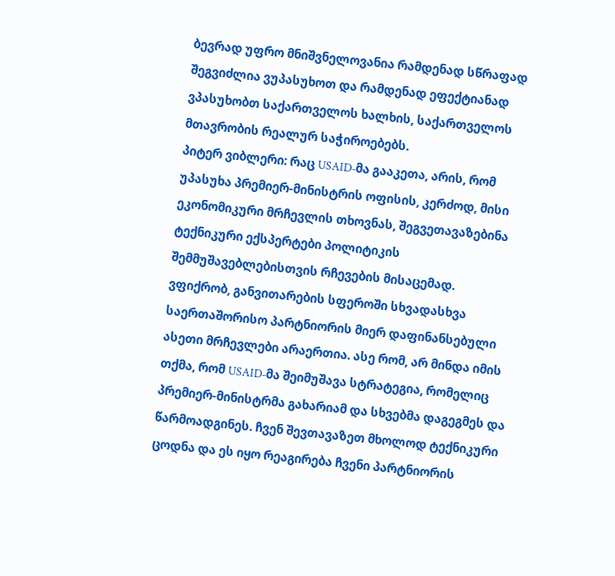ბევრად უფრო მნიშვნელოვანია რამდენად სწრაფად შეგვიძლია ვუპასუხოთ და რამდენად ეფექტიანად ვპასუხობთ საქართველოს ხალხის, საქართველოს მთავრობის რეალურ საჭიროებებს.
პიტერ ვიბლერი: რაც USAID-მა გააკეთა, არის, რომ უპასუხა პრემიერ-მინისტრის ოფისის, კერძოდ, მისი ეკონომიკური მრჩევლის თხოვნას, შეგვეთავაზებინა ტექნიკური ექსპერტები პოლიტიკის შემმუშავებლებისთვის რჩევების მისაცემად. ვფიქრობ, განვითარების სფეროში სხვადასხვა საერთაშორისო პარტნიორის მიერ დაფინანსებული ასეთი მრჩევლები არაერთია. ასე რომ, არ მინდა იმის თქმა, რომ USAID-მა შეიმუშავა სტრატეგია, რომელიც პრემიერ-მინისტრმა გახარიამ და სხვებმა დაგეგმეს და წარმოადგინეს. ჩვენ შევთავაზეთ მხოლოდ ტექნიკური ცოდნა და ეს იყო რეაგირება ჩვენი პარტნიორის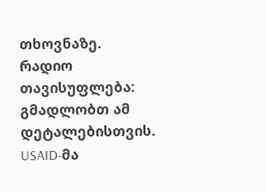თხოვნაზე.
რადიო თავისუფლება: გმადლობთ ამ დეტალებისთვის.
USAID-მა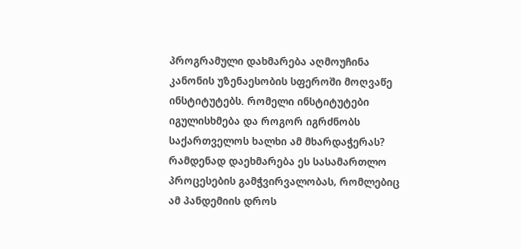პროგრამული დახმარება აღმოუჩინა კანონის უზენაესობის სფეროში მოღვაწე ინსტიტუტებს. რომელი ინსტიტუტები იგულისხმება და როგორ იგრძნობს საქართველოს ხალხი ამ მხარდაჭერას? რამდენად დაეხმარება ეს სასამართლო პროცესების გამჭვირვალობას, რომლებიც ამ პანდემიის დროს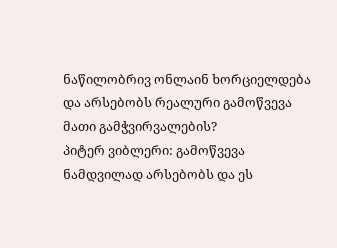ნაწილობრივ ონლაინ ხორციელდება და არსებობს რეალური გამოწვევა მათი გამჭვირვალების?
პიტერ ვიბლერი: გამოწვევა ნამდვილად არსებობს და ეს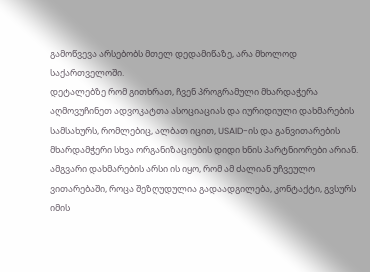გამოწვევა არსებობს მთელ დედამიწაზე, არა მხოლოდ საქართველოში.
დეტალებზე რომ გითხრათ, ჩვენ პროგრამული მხარდაჭერა აღმოვუჩინეთ ადვოკატთა ასოციაციას და იურიდიული დახმარების სამსახურს, რომლებიც, ალბათ იცით, USAID-ის და განვითარების მხარდამჭერი სხვა ორგანიზაციების დიდი ხნის პარტნიორები არიან. ამგვარი დახმარების არსი ის იყო, რომ ამ ძალიან უჩვეულო ვითარებაში, როცა შეზღუდულია გადაადგილება, კონტაქტი, გვსურს იმის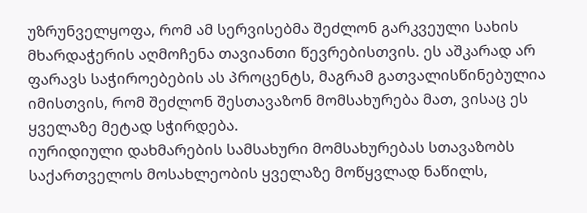უზრუნველყოფა, რომ ამ სერვისებმა შეძლონ გარკვეული სახის მხარდაჭერის აღმოჩენა თავიანთი წევრებისთვის. ეს აშკარად არ ფარავს საჭიროებების ას პროცენტს, მაგრამ გათვალისწინებულია იმისთვის, რომ შეძლონ შესთავაზონ მომსახურება მათ, ვისაც ეს ყველაზე მეტად სჭირდება.
იურიდიული დახმარების სამსახური მომსახურებას სთავაზობს საქართველოს მოსახლეობის ყველაზე მოწყვლად ნაწილს,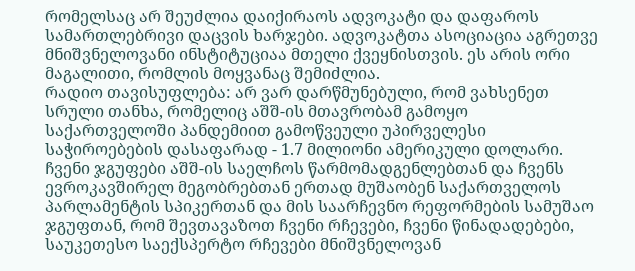რომელსაც არ შეუძლია დაიქირაოს ადვოკატი და დაფაროს სამართლებრივი დაცვის ხარჯები. ადვოკატთა ასოციაცია აგრეთვე მნიშვნელოვანი ინსტიტუციაა მთელი ქვეყნისთვის. ეს არის ორი მაგალითი, რომლის მოყვანაც შემიძლია.
რადიო თავისუფლება: არ ვარ დარწმუნებული, რომ ვახსენეთ სრული თანხა, რომელიც აშშ-ის მთავრობამ გამოყო საქართველოში პანდემიით გამოწვეული უპირველესი საჭიროებების დასაფარად - 1.7 მილიონი ამერიკული დოლარი.
ჩვენი ჯგუფები აშშ-ის საელჩოს წარმომადგენლებთან და ჩვენს ევროკავშირელ მეგობრებთან ერთად მუშაობენ საქართველოს პარლამენტის სპიკერთან და მის საარჩევნო რეფორმების სამუშაო ჯგუფთან, რომ შევთავაზოთ ჩვენი რჩევები, ჩვენი წინადადებები, საუკეთესო საექსპერტო რჩევები მნიშვნელოვან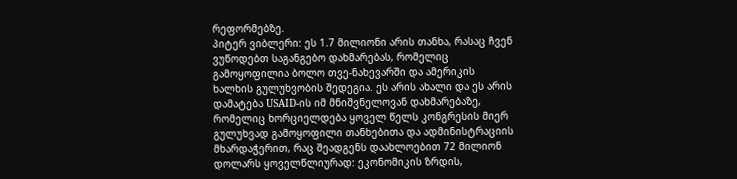რეფორმებზე.
პიტერ ვიბლერი: ეს 1.7 მილიონი არის თანხა, რასაც ჩვენ ვუწოდებთ საგანგებო დახმარებას, რომელიც გამოყოფილია ბოლო თვე-ნახევარში და ამერიკის ხალხის გულუხვობის შედეგია. ეს არის ახალი და ეს არის დამატება USAID-ის იმ მნიშვნელოვან დახმარებაზე, რომელიც ხორციელდება ყოველ წელს კონგრესის მიერ გულუხვად გამოყოფილი თანხებითა და ადმინისტრაციის მხარდაჭერით, რაც შეადგენს დაახლოებით 72 მილიონ დოლარს ყოველწლიურად: ეკონომიკის ზრდის,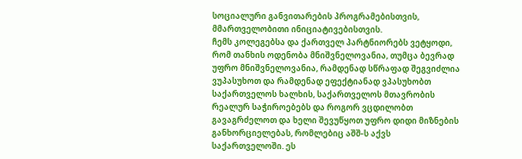სოციალური განვითარების პროგრამებისთვის, მმართველობითი ინიციატივებისთვის.
ჩემს კოლეგებსა და ქართველ პარტნიორებს ვეტყოდი, რომ თანხის ოდენობა მნიშვნელოვანია, თუმცა ბევრად უფრო მნიშვნელოვანია, რამდენად სწრაფად შეგვიძლია ვუპასუხოთ და რამდენად ეფექტიანად ვპასუხობთ საქართველოს ხალხის, საქართველოს მთავრობის რეალურ საჭიროებებს და როგორ ვცდილობთ გავაგრძელოთ და ხელი შევუწყოთ უფრო დიდი მიზნების განხორციელებას, რომლებიც აშშ-ს აქვს საქართველოში. ეს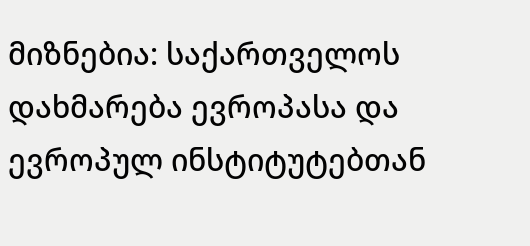მიზნებია: საქართველოს დახმარება ევროპასა და ევროპულ ინსტიტუტებთან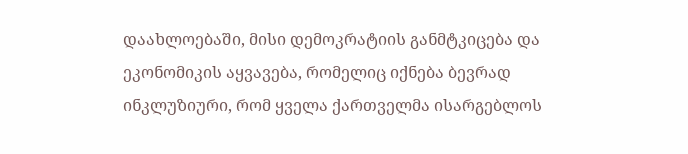დაახლოებაში, მისი დემოკრატიის განმტკიცება და ეკონომიკის აყვავება, რომელიც იქნება ბევრად ინკლუზიური, რომ ყველა ქართველმა ისარგებლოს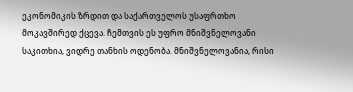ეკონომიკის ზრდით და საქართველოს უსაფრთხო მოკავშირედ ქცევა. ჩემთვის ეს უფრო მნიშვნელოვანი საკითხია, ვიდრე თანხის ოდენობა. მნიშვნელოვანია, რისი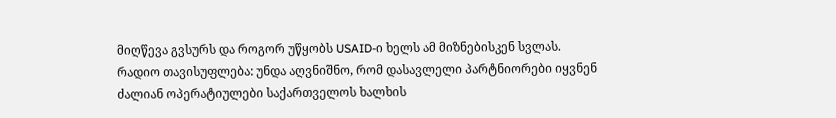მიღწევა გვსურს და როგორ უწყობს USAID-ი ხელს ამ მიზნებისკენ სვლას.
რადიო თავისუფლება: უნდა აღვნიშნო, რომ დასავლელი პარტნიორები იყვნენ ძალიან ოპერატიულები საქართველოს ხალხის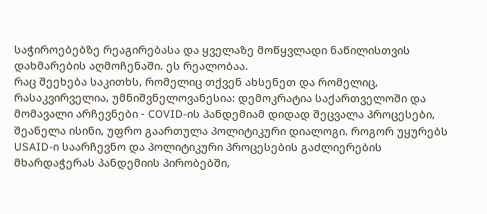საჭიროებებზე რეაგირებასა და ყველაზე მოწყვლადი ნაწილისთვის დახმარების აღმოჩენაში. ეს რეალობაა.
რაც შეეხება საკითხს, რომელიც თქვენ ახსენეთ და რომელიც, რასაკვირველია, უმნიშვნელოვანესია: დემოკრატია საქართველოში და მომავალი არჩევნები - COVID-ის პანდემიამ დიდად შეცვალა პროცესები, შეანელა ისინი, უფრო გაართულა პოლიტიკური დიალოგი. როგორ უყურებს USAID-ი საარჩევნო და პოლიტიკური პროცესების გაძლიერების მხარდაჭერას პანდემიის პირობებში,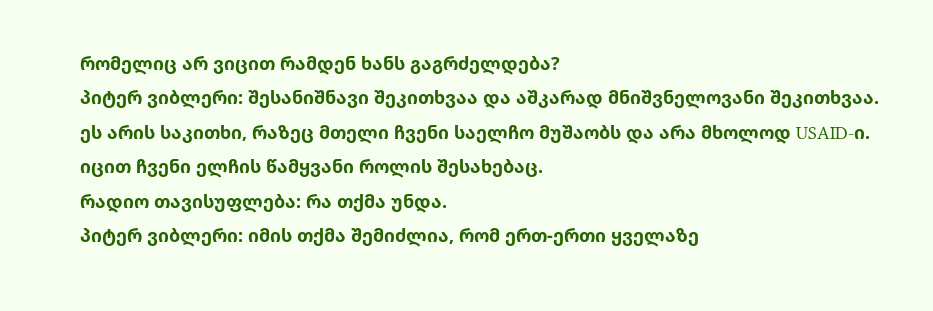რომელიც არ ვიცით რამდენ ხანს გაგრძელდება?
პიტერ ვიბლერი: შესანიშნავი შეკითხვაა და აშკარად მნიშვნელოვანი შეკითხვაა. ეს არის საკითხი, რაზეც მთელი ჩვენი საელჩო მუშაობს და არა მხოლოდ USAID-ი. იცით ჩვენი ელჩის წამყვანი როლის შესახებაც.
რადიო თავისუფლება: რა თქმა უნდა.
პიტერ ვიბლერი: იმის თქმა შემიძლია, რომ ერთ-ერთი ყველაზე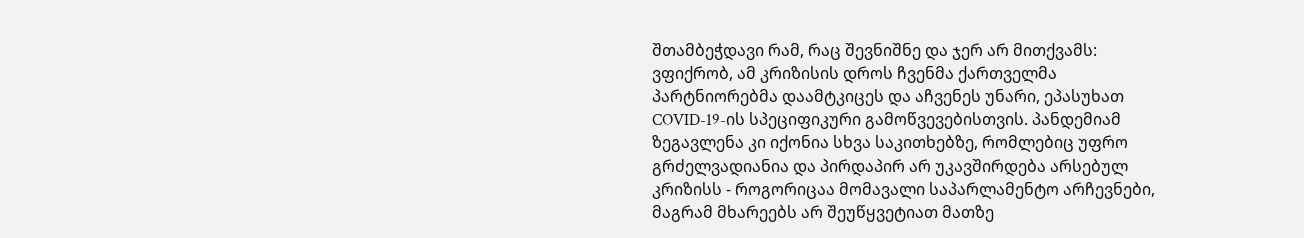შთამბეჭდავი რამ, რაც შევნიშნე და ჯერ არ მითქვამს: ვფიქრობ, ამ კრიზისის დროს ჩვენმა ქართველმა პარტნიორებმა დაამტკიცეს და აჩვენეს უნარი, ეპასუხათ COVID-19-ის სპეციფიკური გამოწვევებისთვის. პანდემიამ ზეგავლენა კი იქონია სხვა საკითხებზე, რომლებიც უფრო გრძელვადიანია და პირდაპირ არ უკავშირდება არსებულ კრიზისს - როგორიცაა მომავალი საპარლამენტო არჩევნები, მაგრამ მხარეებს არ შეუწყვეტიათ მათზე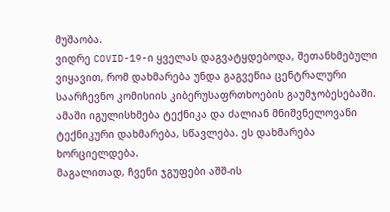მუშაობა.
ვიდრე COVID-19-ი ყველას დაგვატყდებოდა, შეთანხმებული ვიყავით, რომ დახმარება უნდა გაგვეწია ცენტრალური საარჩევნო კომისიის კიბერუსაფრთხოების გაუმჯობესებაში. ამაში იგულისხმება ტექნიკა და ძალიან მნიშვნელოვანი ტექნიკური დახმარება, სწავლება. ეს დახმარება ხორციელდება.
მაგალითად, ჩვენი ჯგუფები აშშ-ის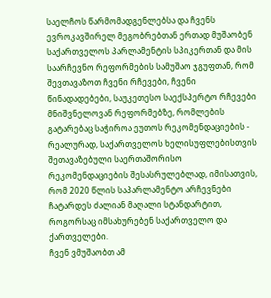საელჩოს წარმომადგენლებსა და ჩვენს ევროკავშირელ მეგობრებთან ერთად მუშაობენ საქართველოს პარლამენტის სპიკერთან და მის საარჩევნო რეფორმების სამუშაო ჯგუფთან, რომ შევთავაზოთ ჩვენი რჩევები, ჩვენი წინადადებები, საუკეთესო საექსპერტო რჩევები მნიშვნელოვან რეფორმებზე, რომლების გატარებაც საჭიროა ეუთოს რეკომენდაციების - რეალურად, საქართველოს ხელისუფლებისთვის შეთავაზებული საერთაშორისო რეკომენდაციების შესასრულებლად, იმისათვის, რომ 2020 წლის საპარლამენტო არჩევნები ჩატარდეს ძალიან მაღალი სტანდარტით, როგორსაც იმსახურებენ საქართველო და ქართველები.
ჩვენ ვმუშაობთ ამ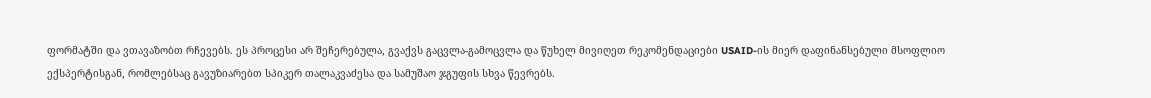ფორმატში და ვთავაზობთ რჩევებს. ეს პროცესი არ შეჩერებულა, გვაქვს გაცვლა-გამოცვლა და წუხელ მივიღეთ რეკომენდაციები USAID-ის მიერ დაფინანსებული მსოფლიო ექსპერტისგან, რომლებსაც გავუზიარებთ სპიკერ თალაკვაძესა და სამუშაო ჯგუფის სხვა წევრებს.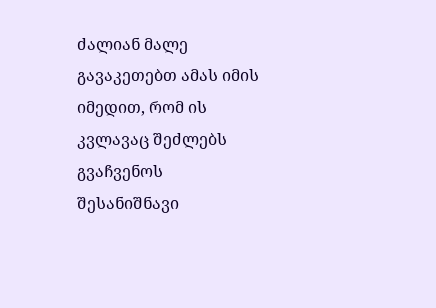ძალიან მალე გავაკეთებთ ამას იმის იმედით, რომ ის კვლავაც შეძლებს გვაჩვენოს შესანიშნავი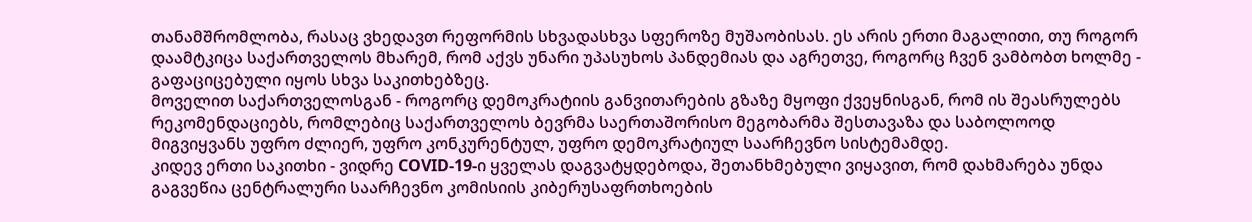თანამშრომლობა, რასაც ვხედავთ რეფორმის სხვადასხვა სფეროზე მუშაობისას. ეს არის ერთი მაგალითი, თუ როგორ დაამტკიცა საქართველოს მხარემ, რომ აქვს უნარი უპასუხოს პანდემიას და აგრეთვე, როგორც ჩვენ ვამბობთ ხოლმე - გაფაციცებული იყოს სხვა საკითხებზეც.
მოველით საქართველოსგან - როგორც დემოკრატიის განვითარების გზაზე მყოფი ქვეყნისგან, რომ ის შეასრულებს რეკომენდაციებს, რომლებიც საქართველოს ბევრმა საერთაშორისო მეგობარმა შესთავაზა და საბოლოოდ მიგვიყვანს უფრო ძლიერ, უფრო კონკურენტულ, უფრო დემოკრატიულ საარჩევნო სისტემამდე.
კიდევ ერთი საკითხი - ვიდრე COVID-19-ი ყველას დაგვატყდებოდა, შეთანხმებული ვიყავით, რომ დახმარება უნდა გაგვეწია ცენტრალური საარჩევნო კომისიის კიბერუსაფრთხოების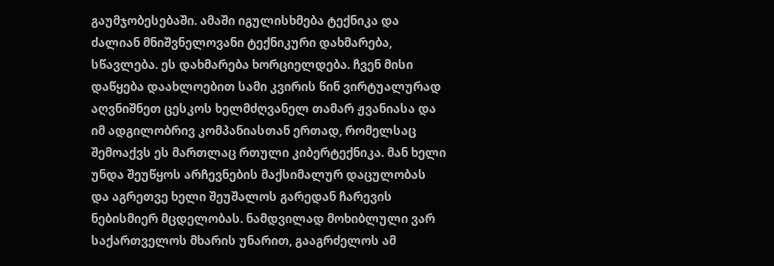გაუმჯობესებაში. ამაში იგულისხმება ტექნიკა და ძალიან მნიშვნელოვანი ტექნიკური დახმარება, სწავლება. ეს დახმარება ხორციელდება. ჩვენ მისი დაწყება დაახლოებით სამი კვირის წინ ვირტუალურად აღვნიშნეთ ცესკოს ხელმძღვანელ თამარ ჟვანიასა და იმ ადგილობრივ კომპანიასთან ერთად, რომელსაც შემოაქვს ეს მართლაც რთული კიბერტექნიკა. მან ხელი უნდა შეუწყოს არჩევნების მაქსიმალურ დაცულობას და აგრეთვე ხელი შეუშალოს გარედან ჩარევის ნებისმიერ მცდელობას. ნამდვილად მოხიბლული ვარ საქართველოს მხარის უნარით, გააგრძელოს ამ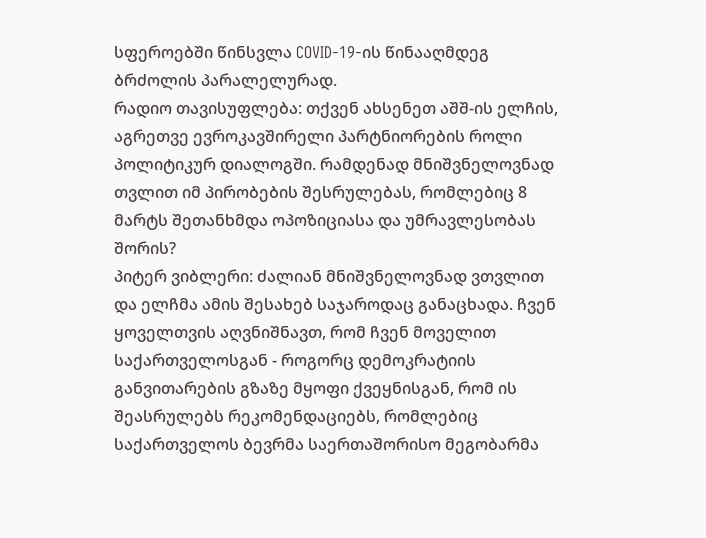სფეროებში წინსვლა COVID-19-ის წინააღმდეგ ბრძოლის პარალელურად.
რადიო თავისუფლება: თქვენ ახსენეთ აშშ-ის ელჩის, აგრეთვე ევროკავშირელი პარტნიორების როლი პოლიტიკურ დიალოგში. რამდენად მნიშვნელოვნად თვლით იმ პირობების შესრულებას, რომლებიც 8 მარტს შეთანხმდა ოპოზიციასა და უმრავლესობას შორის?
პიტერ ვიბლერი: ძალიან მნიშვნელოვნად ვთვლით და ელჩმა ამის შესახებ საჯაროდაც განაცხადა. ჩვენ ყოველთვის აღვნიშნავთ, რომ ჩვენ მოველით საქართველოსგან - როგორც დემოკრატიის განვითარების გზაზე მყოფი ქვეყნისგან, რომ ის შეასრულებს რეკომენდაციებს, რომლებიც საქართველოს ბევრმა საერთაშორისო მეგობარმა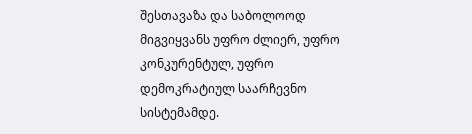შესთავაზა და საბოლოოდ მიგვიყვანს უფრო ძლიერ, უფრო კონკურენტულ, უფრო დემოკრატიულ საარჩევნო სისტემამდე.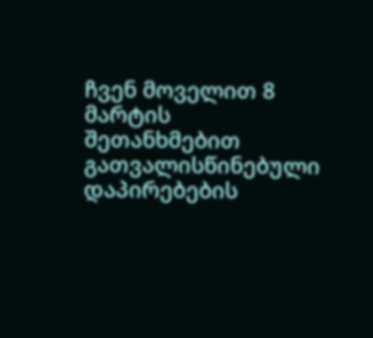ჩვენ მოველით 8 მარტის შეთანხმებით გათვალისწინებული დაპირებების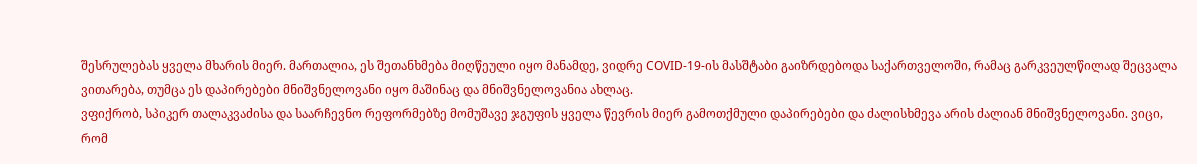შესრულებას ყველა მხარის მიერ. მართალია, ეს შეთანხმება მიღწეული იყო მანამდე, ვიდრე COVID-19-ის მასშტაბი გაიზრდებოდა საქართველოში, რამაც გარკვეულწილად შეცვალა ვითარება, თუმცა ეს დაპირებები მნიშვნელოვანი იყო მაშინაც და მნიშვნელოვანია ახლაც.
ვფიქრობ, სპიკერ თალაკვაძისა და საარჩევნო რეფორმებზე მომუშავე ჯგუფის ყველა წევრის მიერ გამოთქმული დაპირებები და ძალისხმევა არის ძალიან მნიშვნელოვანი. ვიცი, რომ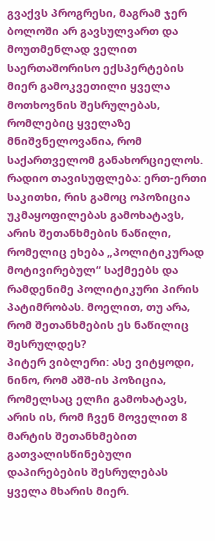გვაქვს პროგრესი, მაგრამ ჯერ ბოლოში არ გავსულვართ და მოუთმენლად ველით საერთაშორისო ექსპერტების მიერ გამოკვეთილი ყველა მოთხოვნის შესრულებას, რომლებიც ყველაზე მნიშვნელოვანია, რომ საქართველომ განახორციელოს.
რადიო თავისუფლება: ერთ-ერთი საკითხი, რის გამოც ოპოზიცია უკმაყოფილებას გამოხატავს, არის შეთანხმების ნაწილი, რომელიც ეხება „პოლიტიკურად მოტივირებულ“ საქმეებს და რამდენიმე პოლიტიკური პირის პატიმრობას. მოელით, თუ არა, რომ შეთანხმების ეს ნაწილიც შესრულდეს?
პიტერ ვიბლერი: ასე ვიტყოდი, ნინო, რომ აშშ-ის პოზიცია, რომელსაც ელჩი გამოხატავს, არის ის, რომ ჩვენ მოველით 8 მარტის შეთანხმებით გათვალისწინებული დაპირებების შესრულებას ყველა მხარის მიერ.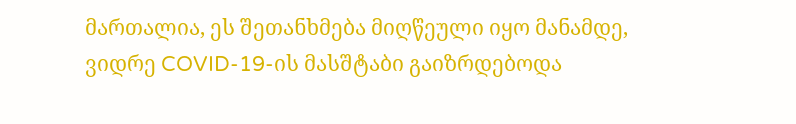მართალია, ეს შეთანხმება მიღწეული იყო მანამდე, ვიდრე COVID-19-ის მასშტაბი გაიზრდებოდა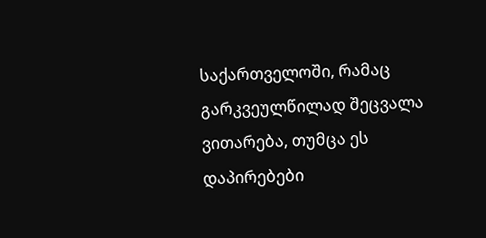საქართველოში, რამაც გარკვეულწილად შეცვალა ვითარება, თუმცა ეს დაპირებები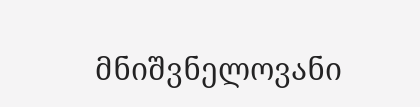მნიშვნელოვანი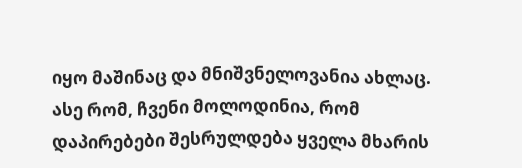იყო მაშინაც და მნიშვნელოვანია ახლაც. ასე რომ, ჩვენი მოლოდინია, რომ დაპირებები შესრულდება ყველა მხარის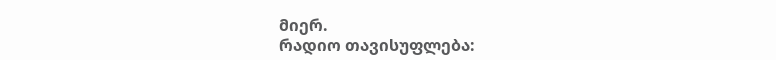მიერ.
რადიო თავისუფლება: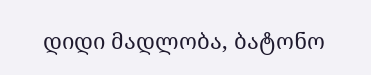დიდი მადლობა, ბატონო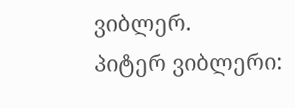ვიბლერ.
პიტერ ვიბლერი: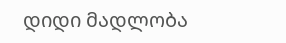დიდი მადლობა